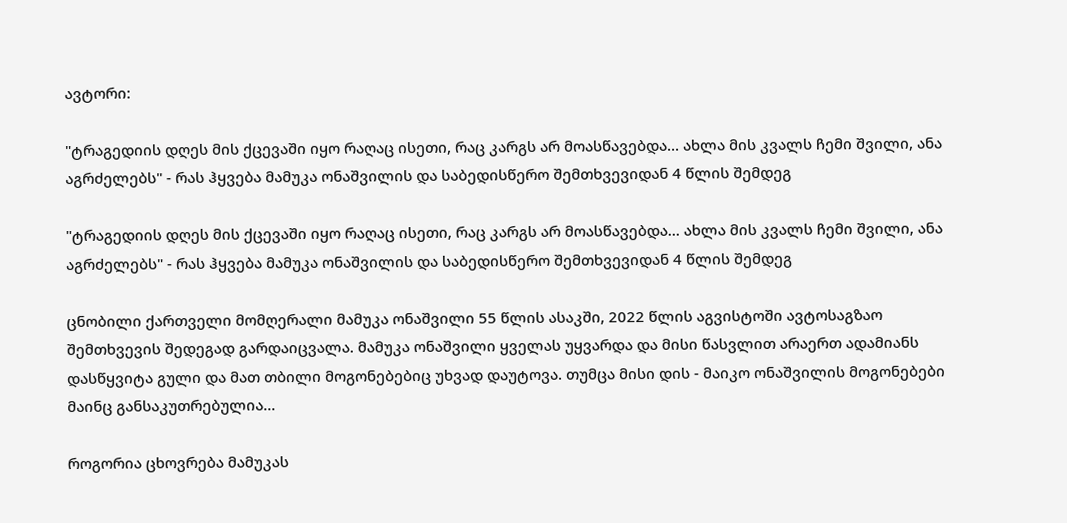ავტორი:

"ტრაგედიის დღეს მის ქცევაში იყო რაღაც ისეთი, რაც კარგს არ მოასწავებდა... ახლა მის კვალს ჩემი შვილი, ანა აგრძელებს" - რას ჰყვება მამუკა ონაშვილის და საბედისწერო შემთხვევიდან 4 წლის შემდეგ

"ტრაგედიის დღეს მის ქცევაში იყო რაღაც ისეთი, რაც კარგს არ მოასწავებდა... ახლა მის კვალს ჩემი შვილი, ანა აგრძელებს" - რას ჰყვება მამუკა ონაშვილის და საბედისწერო შემთხვევიდან 4 წლის შემდეგ

ცნობილი ქართველი მომღერალი მამუკა ონაშვილი 55 წლის ასაკში, 2022 წლის აგვისტოში ავტოსაგზაო შემთხვევის შედეგად გარდაიცვალა. მამუკა ონაშვილი ყველას უყვარდა და მისი წასვლით არაერთ ადამიანს დასწყვიტა გული და მათ თბილი მოგონებებიც უხვად დაუტოვა. თუმცა მისი დის - მაიკო ონაშვილის მოგონებები მაინც განსაკუთრებულია...

როგორია ცხოვრება მამუკას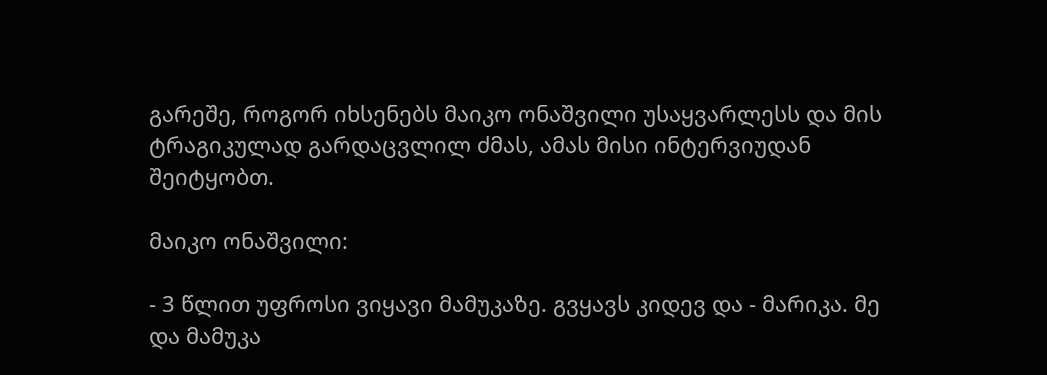გარეშე, როგორ იხსენებს მაიკო ონაშვილი უსაყვარლესს და მის ტრაგიკულად გარდაცვლილ ძმას, ამას მისი ინტერვიუდან შეიტყობთ.

მაიკო ონაშვილი:

- 3 წლით უფროსი ვიყავი მამუკაზე. გვყავს კიდევ და - მარიკა. მე და მამუკა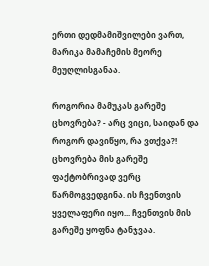ერთი დედმამიშვილები ვართ, მარიკა მამაჩემის მეორე მეუღლისგანაა.

როგორია მამუკას გარეშე ცხოვრება? - არც ვიცი, საიდან და როგორ დავიწყო, რა ვთქვა?! ცხოვრება მის გარეშე ფაქტობრივად ვერც წარმოგვედგინა. ის ჩვენთვის ყველაფერი იყო... ჩვენთვის მის გარეშე ყოფნა ტანჯვაა.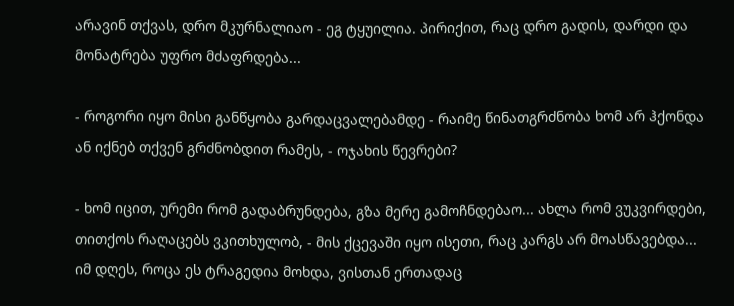არავინ თქვას, დრო მკურნალიაო - ეგ ტყუილია. პირიქით, რაც დრო გადის, დარდი და მონატრება უფრო მძაფრდება...

- როგორი იყო მისი განწყობა გარდაცვალებამდე - რაიმე წინათგრძნობა ხომ არ ჰქონდა ან იქნებ თქვენ გრძნობდით რამეს, - ოჯახის წევრები?

- ხომ იცით, ურემი რომ გადაბრუნდება, გზა მერე გამოჩნდებაო... ახლა რომ ვუკვირდები, თითქოს რაღაცებს ვკითხულობ, - მის ქცევაში იყო ისეთი, რაც კარგს არ მოასწავებდა... იმ დღეს, როცა ეს ტრაგედია მოხდა, ვისთან ერთადაც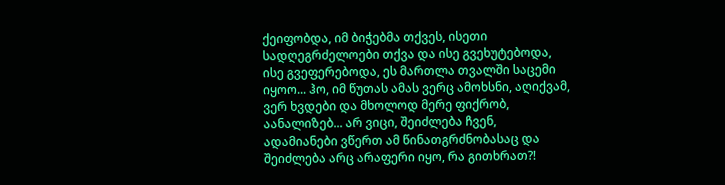ქეიფობდა, იმ ბიჭებმა თქვეს, ისეთი სადღეგრძელოები თქვა და ისე გვეხუტებოდა, ისე გვეფერებოდა, ეს მართლა თვალში საცემი იყოო... ჰო, იმ წუთას ამას ვერც ამოხსნი, აღიქვამ, ვერ ხვდები და მხოლოდ მერე ფიქრობ, აანალიზებ... არ ვიცი, შეიძლება ჩვენ, ადამიანები ვწერთ ამ წინათგრძნობასაც და შეიძლება არც არაფერი იყო, რა გითხრათ?!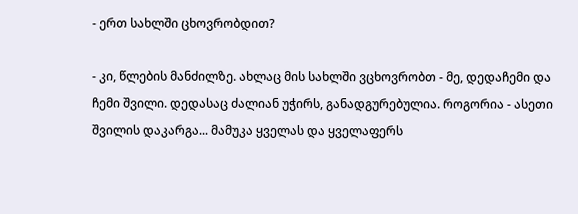- ერთ სახლში ცხოვრობდით?

- კი, წლების მანძილზე. ახლაც მის სახლში ვცხოვრობთ - მე, დედაჩემი და ჩემი შვილი. დედასაც ძალიან უჭირს, განადგურებულია. როგორია - ასეთი შვილის დაკარგა... მამუკა ყველას და ყველაფერს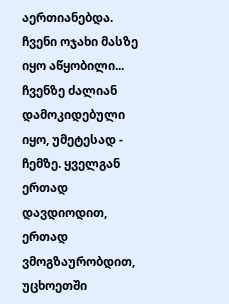აერთიანებდა. ჩვენი ოჯახი მასზე იყო აწყობილი... ჩვენზე ძალიან დამოკიდებული იყო, უმეტესად - ჩემზე. ყველგან ერთად დავდიოდით, ერთად ვმოგზაურობდით, უცხოეთში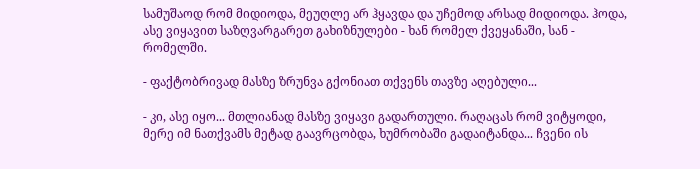სამუშაოდ რომ მიდიოდა, მეუღლე არ ჰყავდა და უჩემოდ არსად მიდიოდა. ჰოდა, ასე ვიყავით საზღვარგარეთ გახიზნულები - ხან რომელ ქვეყანაში, სან - რომელში.

- ფაქტობრივად მასზე ზრუნვა გქონიათ თქვენს თავზე აღებული...

- კი, ასე იყო... მთლიანად მასზე ვიყავი გადართული. რაღაცას რომ ვიტყოდი, მერე იმ ნათქვამს მეტად გაავრცობდა, ხუმრობაში გადაიტანდა... ჩვენი ის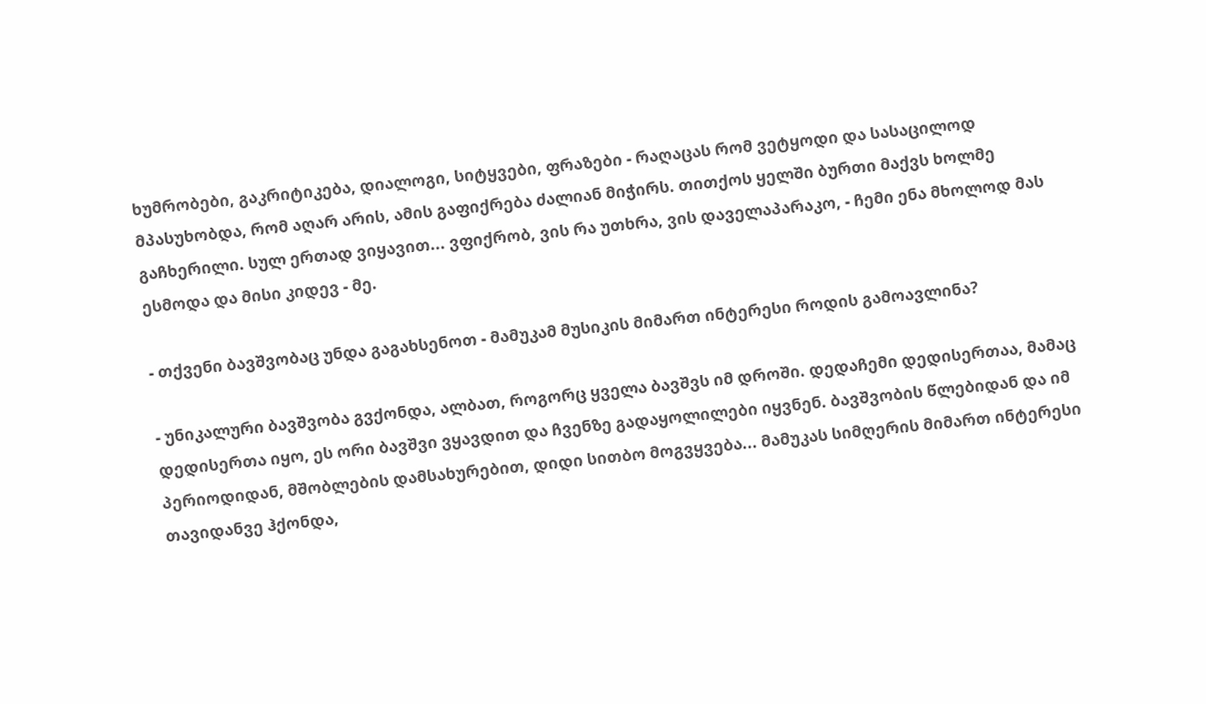ხუმრობები, გაკრიტიკება, დიალოგი, სიტყვები, ფრაზები - რაღაცას რომ ვეტყოდი და სასაცილოდ მპასუხობდა, რომ აღარ არის, ამის გაფიქრება ძალიან მიჭირს. თითქოს ყელში ბურთი მაქვს ხოლმე გაჩხერილი. სულ ერთად ვიყავით... ვფიქრობ, ვის რა უთხრა, ვის დაველაპარაკო, - ჩემი ენა მხოლოდ მას ესმოდა და მისი კიდევ - მე.

- თქვენი ბავშვობაც უნდა გაგახსენოთ - მამუკამ მუსიკის მიმართ ინტერესი როდის გამოავლინა?

- უნიკალური ბავშვობა გვქონდა, ალბათ, როგორც ყველა ბავშვს იმ დროში. დედაჩემი დედისერთაა, მამაც დედისერთა იყო, ეს ორი ბავშვი ვყავდით და ჩვენზე გადაყოლილები იყვნენ. ბავშვობის წლებიდან და იმ პერიოდიდან, მშობლების დამსახურებით, დიდი სითბო მოგვყვება... მამუკას სიმღერის მიმართ ინტერესი თავიდანვე ჰქონდა,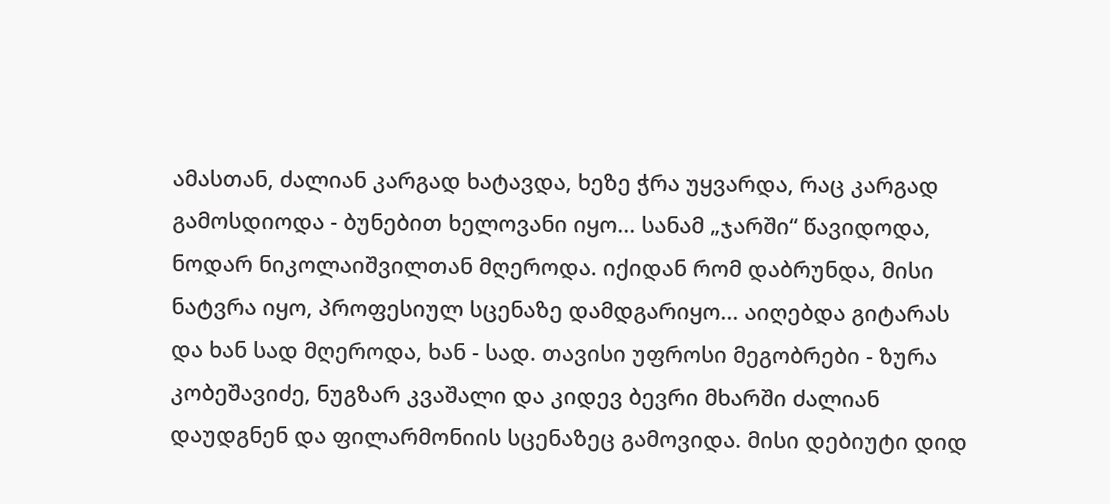ამასთან, ძალიან კარგად ხატავდა, ხეზე ჭრა უყვარდა, რაც კარგად გამოსდიოდა - ბუნებით ხელოვანი იყო... სანამ „ჯარში“ წავიდოდა, ნოდარ ნიკოლაიშვილთან მღეროდა. იქიდან რომ დაბრუნდა, მისი ნატვრა იყო, პროფესიულ სცენაზე დამდგარიყო... აიღებდა გიტარას და ხან სად მღეროდა, ხან - სად. თავისი უფროსი მეგობრები - ზურა კობეშავიძე, ნუგზარ კვაშალი და კიდევ ბევრი მხარში ძალიან დაუდგნენ და ფილარმონიის სცენაზეც გამოვიდა. მისი დებიუტი დიდ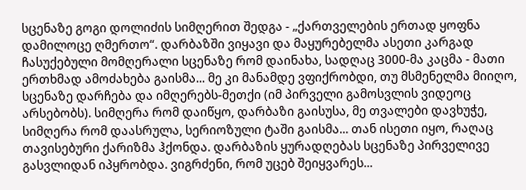სცენაზე გოგი დოლიძის სიმღერით შედგა - „ქართველების ერთად ყოფნა დამილოცე ღმერთო“. დარბაზში ვიყავი და მაყურებელმა ასეთი კარგად ჩასუქებული მომღერალი სცენაზე რომ დაინახა, სადღაც 3000-მა კაცმა - მათი ერთხმად ამოძახება გაისმა... მე კი მანამდე ვფიქრობდი, თუ მსმენელმა მიიღო, სცენაზე დარჩება და იმღერებს-მეთქი (იმ პირველი გამოსვლის ვიდეოც არსებობს). სიმღერა რომ დაიწყო, დარბაზი გაისუსა, მე თვალები დავხუჭე, სიმღერა რომ დაასრულა, სერიოზული ტაში გაისმა... თან ისეთი იყო, რაღაც თავისებური ქარიზმა ჰქონდა. დარბაზის ყურადღებას სცენაზე პირველივე გასვლიდან იპყრობდა. ვიგრძენი, რომ უცებ შეიყვარეს...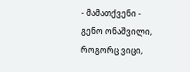- მამათქვენი - გენო ონაშვილი, როგორც ვიცი,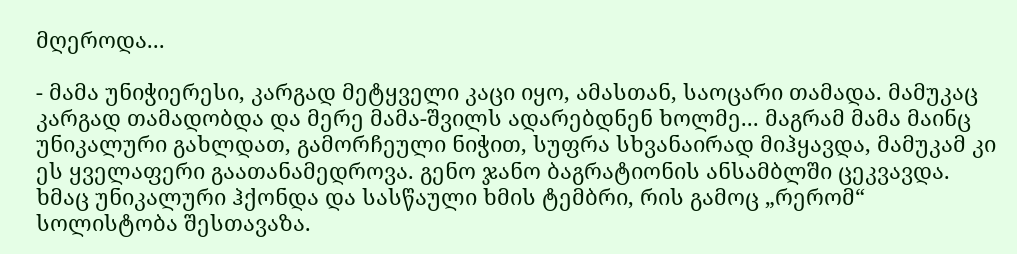მღეროდა...

- მამა უნიჭიერესი, კარგად მეტყველი კაცი იყო, ამასთან, საოცარი თამადა. მამუკაც კარგად თამადობდა და მერე მამა-შვილს ადარებდნენ ხოლმე... მაგრამ მამა მაინც უნიკალური გახლდათ, გამორჩეული ნიჭით, სუფრა სხვანაირად მიჰყავდა, მამუკამ კი ეს ყველაფერი გაათანამედროვა. გენო ჯანო ბაგრატიონის ანსამბლში ცეკვავდა. ხმაც უნიკალური ჰქონდა და სასწაული ხმის ტემბრი, რის გამოც „რერომ“ სოლისტობა შესთავაზა.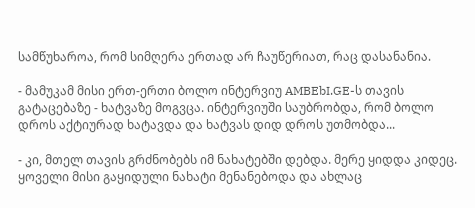სამწუხაროა, რომ სიმღერა ერთად არ ჩაუწერიათ, რაც დასანანია.

- მამუკამ მისი ერთ-ერთი ბოლო ინტერვიუ AMBEbI.GE-ს თავის გატაცებაზე - ხატვაზე მოგვცა. ინტერვიუში საუბრობდა, რომ ბოლო დროს აქტიურად ხატავდა და ხატვას დიდ დროს უთმობდა...

- კი, მთელ თავის გრძნობებს იმ ნახატებში დებდა. მერე ყიდდა კიდეც. ყოველი მისი გაყიდული ნახატი მენანებოდა და ახლაც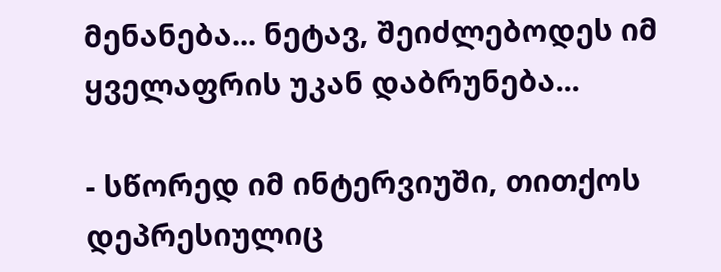მენანება... ნეტავ, შეიძლებოდეს იმ ყველაფრის უკან დაბრუნება...

- სწორედ იმ ინტერვიუში, თითქოს დეპრესიულიც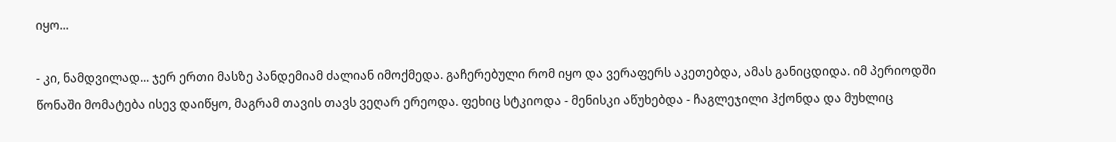იყო...

- კი, ნამდვილად... ჯერ ერთი მასზე პანდემიამ ძალიან იმოქმედა. გაჩერებული რომ იყო და ვერაფერს აკეთებდა, ამას განიცდიდა. იმ პერიოდში წონაში მომატება ისევ დაიწყო, მაგრამ თავის თავს ვეღარ ერეოდა. ფეხიც სტკიოდა - მენისკი აწუხებდა - ჩაგლეჯილი ჰქონდა და მუხლიც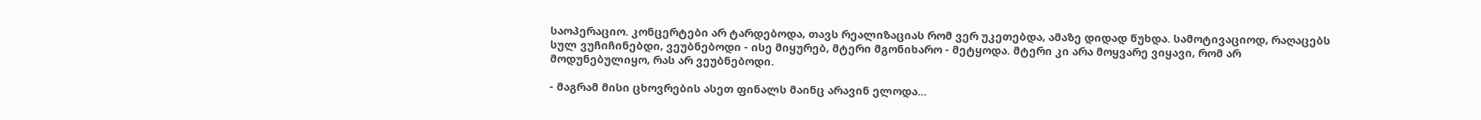საოპერაციო. კონცერტები არ ტარდებოდა, თავს რეალიზაციას რომ ვერ უკეთებდა, ამაზე დიდად წუხდა. სამოტივაციოდ, რაღაცებს სულ ვუჩიჩინებდი, ვეუბნებოდი - ისე მიყურებ, მტერი მგონიხარო - მეტყოდა. მტერი კი არა მოყვარე ვიყავი, რომ არ მოდუნებულიყო, რას არ ვეუბნებოდი.

- მაგრამ მისი ცხოვრების ასეთ ფინალს მაინც არავინ ელოდა...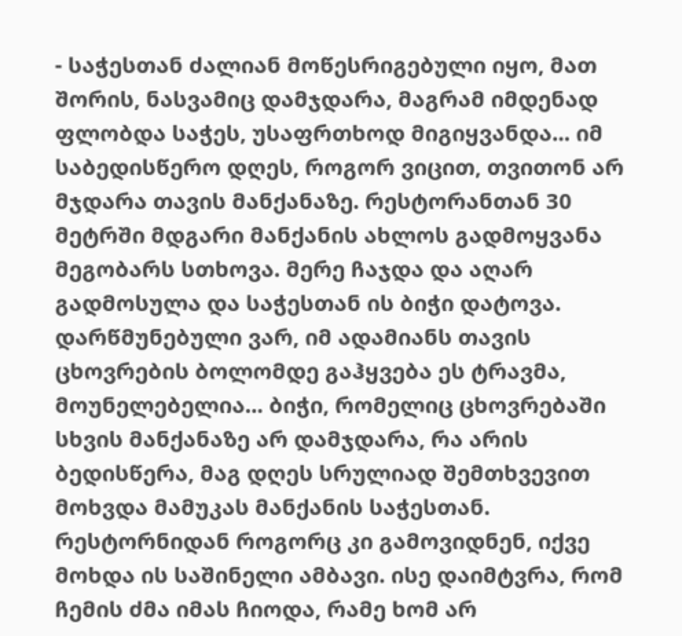- საჭესთან ძალიან მოწესრიგებული იყო, მათ შორის, ნასვამიც დამჯდარა, მაგრამ იმდენად ფლობდა საჭეს, უსაფრთხოდ მიგიყვანდა... იმ საბედისწერო დღეს, როგორ ვიცით, თვითონ არ მჯდარა თავის მანქანაზე. რესტორანთან 30 მეტრში მდგარი მანქანის ახლოს გადმოყვანა მეგობარს სთხოვა. მერე ჩაჯდა და აღარ გადმოსულა და საჭესთან ის ბიჭი დატოვა. დარწმუნებული ვარ, იმ ადამიანს თავის ცხოვრების ბოლომდე გაჰყვება ეს ტრავმა, მოუნელებელია... ბიჭი, რომელიც ცხოვრებაში სხვის მანქანაზე არ დამჯდარა, რა არის ბედისწერა, მაგ დღეს სრულიად შემთხვევით მოხვდა მამუკას მანქანის საჭესთან. რესტორნიდან როგორც კი გამოვიდნენ, იქვე მოხდა ის საშინელი ამბავი. ისე დაიმტვრა, რომ ჩემის ძმა იმას ჩიოდა, რამე ხომ არ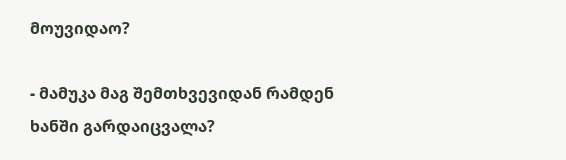მოუვიდაო?

- მამუკა მაგ შემთხვევიდან რამდენ ხანში გარდაიცვალა?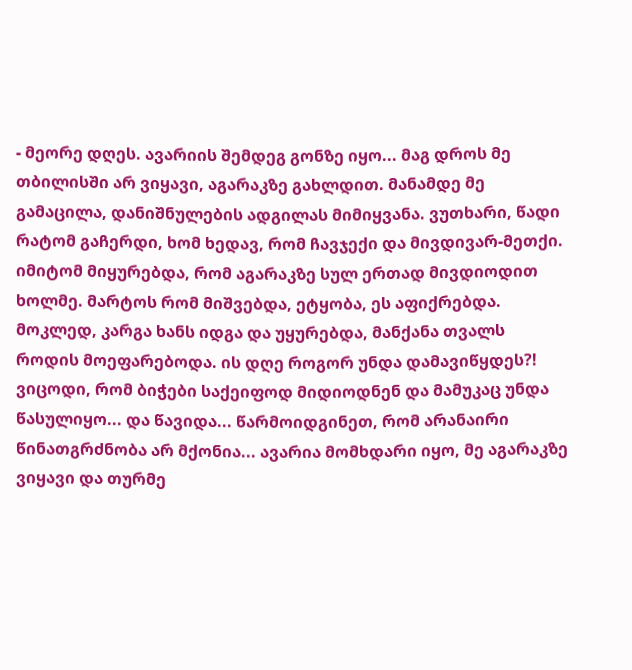- მეორე დღეს. ავარიის შემდეგ გონზე იყო... მაგ დროს მე თბილისში არ ვიყავი, აგარაკზე გახლდით. მანამდე მე გამაცილა, დანიშნულების ადგილას მიმიყვანა. ვუთხარი, წადი რატომ გაჩერდი, ხომ ხედავ, რომ ჩავჯექი და მივდივარ-მეთქი. იმიტომ მიყურებდა, რომ აგარაკზე სულ ერთად მივდიოდით ხოლმე. მარტოს რომ მიშვებდა, ეტყობა, ეს აფიქრებდა. მოკლედ, კარგა ხანს იდგა და უყურებდა, მანქანა თვალს როდის მოეფარებოდა. ის დღე როგორ უნდა დამავიწყდეს?! ვიცოდი, რომ ბიჭები საქეიფოდ მიდიოდნენ და მამუკაც უნდა წასულიყო... და წავიდა... წარმოიდგინეთ, რომ არანაირი წინათგრძნობა არ მქონია... ავარია მომხდარი იყო, მე აგარაკზე ვიყავი და თურმე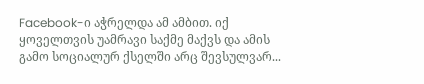Facebook-ი აჭრელდა ამ ამბით. იქ ყოველთვის უამრავი საქმე მაქვს და ამის გამო სოციალურ ქსელში არც შევსულვარ...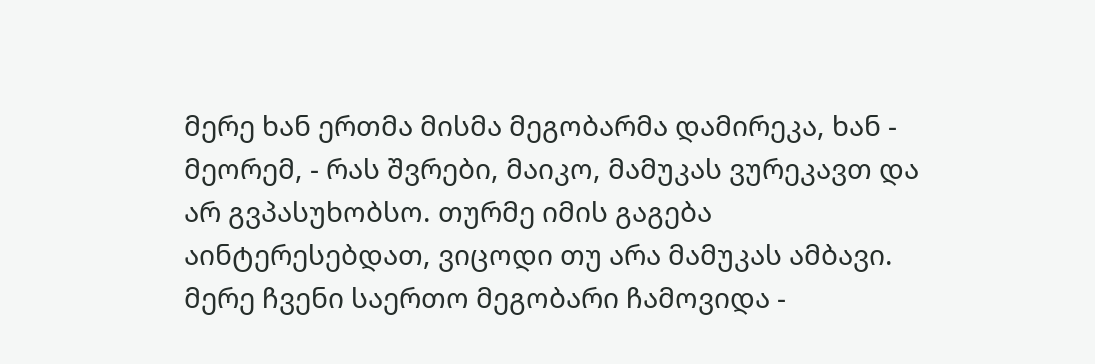მერე ხან ერთმა მისმა მეგობარმა დამირეკა, ხან - მეორემ, - რას შვრები, მაიკო, მამუკას ვურეკავთ და არ გვპასუხობსო. თურმე იმის გაგება აინტერესებდათ, ვიცოდი თუ არა მამუკას ამბავი. მერე ჩვენი საერთო მეგობარი ჩამოვიდა -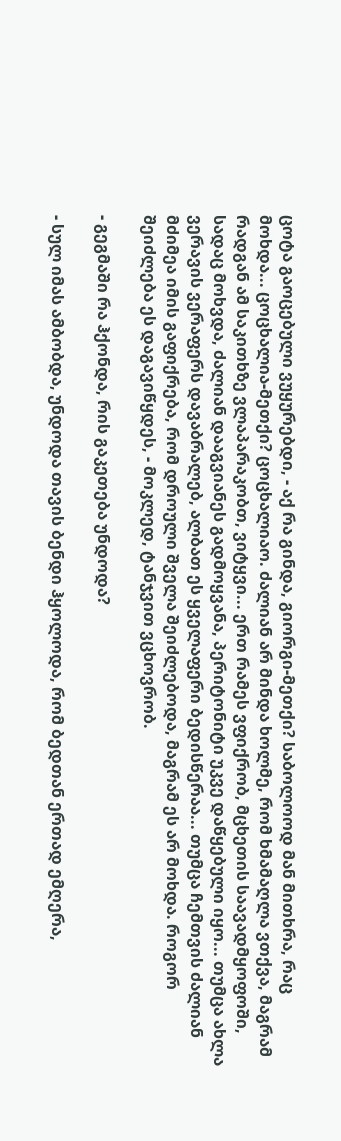ცოტა გაოცებული ვუყურებდი, - აქ რა გინდა, გიორგი-მეთქი? საბოლოოდ მან მითხრა, რაც მოხდა... ცოცხალია-მეთქი? ცოცხალიაო. ძალიან არ მინდა ხოლმე, რომ ხმამაღლა ვთქვა, მაგრამ რადგან ამ საკითხზე ვლაპარაკობთ, ვიტყვი... ერთ რამეს ვფიქრობ, მცხეთის საავადმყოფოში, სადაც მოხვდა, ძალიან დააგვიანეს გადმოყვანა, პერიტონიტი უკვე დაწყებული იყო... თუმცა ახლა ვერავის ვერაფერს დავაბრალებ, ალბათ ეს ყველაფერი ბედისწერაა... თუმცა ჩემთვის ძალიან მძიმეა იმის გაფიქრება, რომ დროული შველა შეიძლებოდა, მაგრამ ეს არ მოხდა. როგორ შეიძლება ეს დაგავიწყდეს, - მოკლედ, ტანჯვით ვცხოვრობ.

- გეგმაში რა ჰქონდა, რის გაკეთება უნდოდა?

- სულ იმას ამბობდა, უნდოდა თავის ბენდი ჰყოლოდა, რომ ბედთან ერთად ემღერა,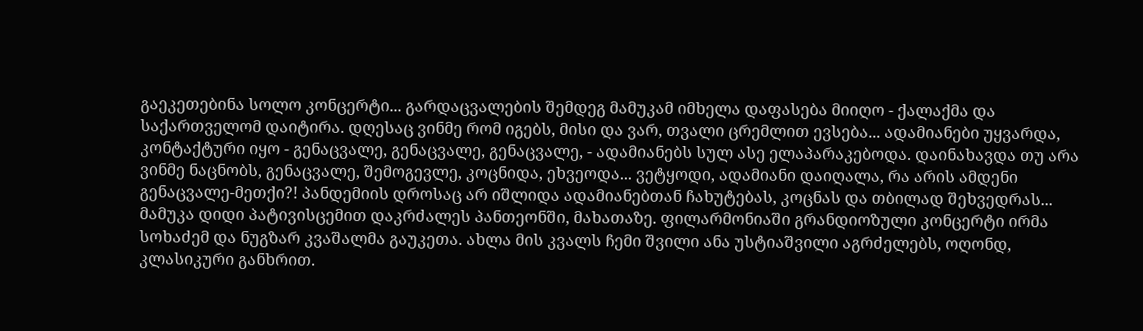გაეკეთებინა სოლო კონცერტი... გარდაცვალების შემდეგ მამუკამ იმხელა დაფასება მიიღო - ქალაქმა და საქართველომ დაიტირა. დღესაც ვინმე რომ იგებს, მისი და ვარ, თვალი ცრემლით ევსება... ადამიანები უყვარდა, კონტაქტური იყო - გენაცვალე, გენაცვალე, გენაცვალე, - ადამიანებს სულ ასე ელაპარაკებოდა. დაინახავდა თუ არა ვინმე ნაცნობს, გენაცვალე, შემოგევლე, კოცნიდა, ეხვეოდა... ვეტყოდი, ადამიანი დაიღალა, რა არის ამდენი გენაცვალე-მეთქი?! პანდემიის დროსაც არ იშლიდა ადამიანებთან ჩახუტებას, კოცნას და თბილად შეხვედრას... მამუკა დიდი პატივისცემით დაკრძალეს პანთეონში, მახათაზე. ფილარმონიაში გრანდიოზული კონცერტი ირმა სოხაძემ და ნუგზარ კვაშალმა გაუკეთა. ახლა მის კვალს ჩემი შვილი ანა უსტიაშვილი აგრძელებს, ოღონდ, კლასიკური განხრით.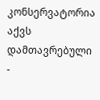კონსერვატორია აქვს დამთავრებული -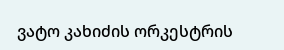ვატო კახიძის ორკესტრის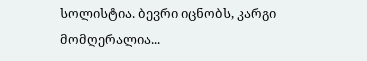სოლისტია. ბევრი იცნობს, კარგი მომღერალია...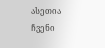ასეთია ჩვენი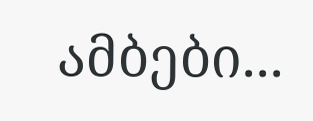ამბები...